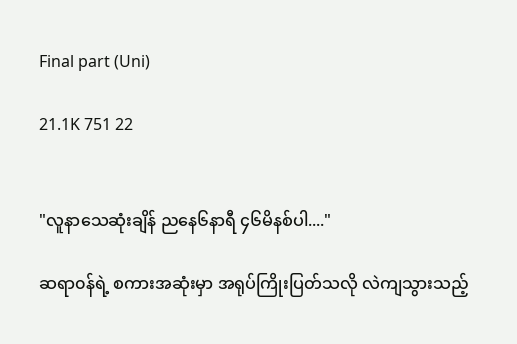Final part (Uni)

21.1K 751 22


"လူနာသေဆုံးချိန် ညနေ၆နာရီ ၄၆မိနစ်ပါ...."

ဆရာ၀န်ရဲ့ စကားအဆုံးမှာ အရုပ်ကြိုးပြတ်သလို လဲကျသွားသည့်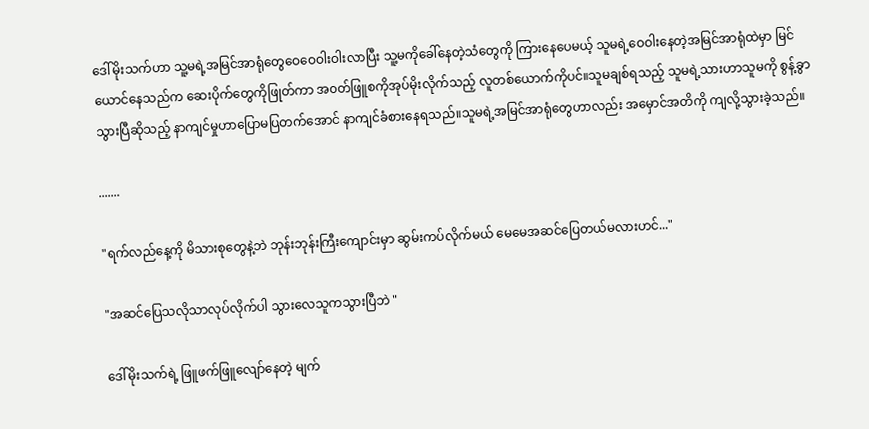ဒေါ်မိုးသက်ဟာ သူ့မရဲ့အမြင်အာရုံတွေဝေဝေဝါးဝါးလာပြီး သူ့မကိုခေါ်‌နေတဲ့သံတွေကို ကြားနေပေမယ့် သူမရဲ့ဝေဝါးနေတဲ့အမြင်အာရုံထဲမှာ မြင်ယောင်နေသည်က ဆေးပိုက်တွေကိုဖြုတ်ကာ အ၀တ်ဖြူစကိုအုပ်မိုးလိုက်သည့် လူတစ်ယောက်ကိုပင်။သူမချစ်ရသည့် သူမရဲ့သားဟာသူမကို စွန့်ခွာသွားပြီဆိုသည့် နာကျင်မှုဟာပြောမပြတက်အောင် နာကျင်ခံစားနေရသည်။သူမရဲ့အမြင်အာရုံတွေဟာလည်း အမှောင်အတိကို ကျလို့သွားခဲ့သည်။

.......

"ရက်လည်နေ့ကို မိသားစုတွေနဲ့ဘဲ ဘုန်းဘုန်းကြီးကျောင်းမှာ ဆွမ်းကပ်လိုက်မယ် မေမေအဆင်ပြေတယ်မလားဟင်..."

"အဆင်ပြေသလိုသာလုပ်လိုက်ပါ သွားလေသူကသွားပြီဘဲ "

ဒေါ်မိုးသက်ရဲ့ ဖြူဖက်ဖြူလျော်နေတဲ့ မျက်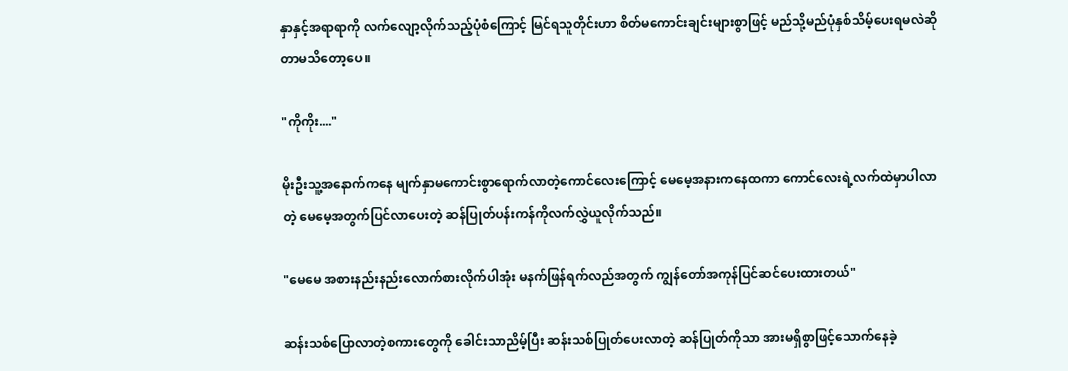နှာနှင့်အရာရာကို လက်လျော့လိုက်သည့်ပုံစံကြောင့် မြင်ရသူတိုင်းဟာ စိတ်မကောင်းချင်းများစွာဖြင့် မည်သို့မည်ပုံနှစ်သိမ့်ပေးရမလဲဆိုတာမသိတော့ပေ။

"ကိုကိုး...."

မိုးဦးသူ့အနောက်ကနေ မျက်နှာမကောင်းစွာရောက်လာတဲ့ကောင်လေးကြောင့် မေမေ့အနားကနေထကာ ကောင်လေးရဲ့လက်ထဲမှာပါလာတဲ့ မေမေ့အတွက်ပြင်လာပေးတဲ့ ဆန်ပြုတ်ပန်းကန်ကိုလက်လွှဲယူလိုက်သည်။

"မေမေ အစားနည်းနည်းလောက်စားလိုက်ပါအုံး မနက်ဖြန်ရက်လည်အတွက် ကျွန်တော်အကုန်ပြင်ဆင်ပေးထားတယ်"

ဆန်းသစ်ပြောလာတဲ့စကားတွေကို ခေါင်းသာညိမ့်ပြီး ဆန်းသစ်ပြုတ်ပေးလာတဲ့ ဆန်ပြုတ်ကိုသာ အားမရှိစွာဖြင့်သောက်နေခဲ့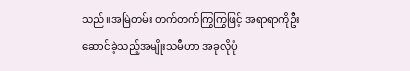သည်။အမြဲတမ်း တက်တက်ကြွကြွဖြင့် အရာရာကိုဦးဆောင်ခဲ့သည့်အမျိုးသမီဟာ အခုလိုပုံ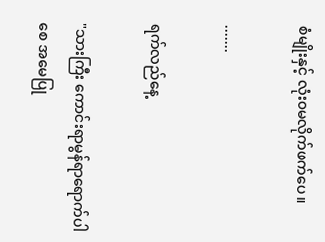စံမျိုးနှင့် လုံး၀မလိုက်ဖက်ပေ။

.......

ရက်လည်နေ့

"သားကြီး ကောင်းရာမွန်ရာရောက်ပါစေ အမေပြု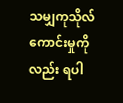သမျှကုသိုလ်ကောင်းမှုကိုလည်း ရပါ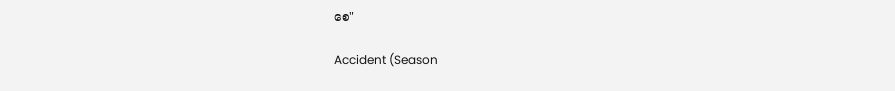စေ"

Accident (Season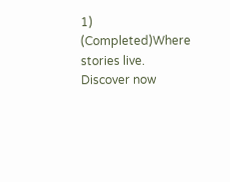1) (Completed)Where stories live. Discover now